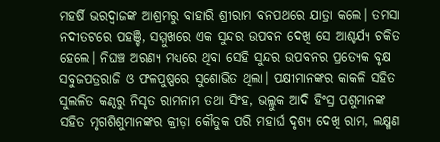ମହର୍ଷି ଭରଦ୍ୱାଜଙ୍କ ଆଶ୍ରମରୁ ବାହାରି ଶ୍ରୀରାମ ବନପଥରେ ଯାତ୍ରା କଲେ। ତମସା ନଦୀତଟରେ ପହଞ୍ଚି, ସମ୍ମୁଖରେ ଏକ ସୁନ୍ଦର ଉପବନ ଦେଖି ସେ ଆଶ୍ଚର୍ଯ୍ୟ ଚକିତ ହେଲେ। ନିଘଞ୍ଚ ଅରଣ୍ୟ ମଧ୍ୟରେ ଥିବା ସେହି ସୁନ୍ଦର ଉପବନର ପ୍ରତ୍ୟେକ ବୃକ୍ଷ ସବୁଜପତ୍ରରାଜି ଓ ଫଳପୁଷ୍ପରେ ସୁଶୋଭିତ ଥିଲା। ପକ୍ଷୀମାନଙ୍କର କାକଳି ସହିତ ସୁଲଳିତ କଣ୍ଠରୁ ନିସୃତ ରାମନାମ ତଥା ସିଂହ, ଭଲ୍ଲୁକ ଆଦି ହିଂସ୍ର ପଶୁମାନଙ୍କ ସହିତ ମୃଗଶିଶୁମାନଙ୍କର କ୍ରୀଡ଼ା କୌତୁକ ପରି ମହାର୍ଘ ଦୃଶ୍ୟ ଦେଖି ରାମ, ଲକ୍ଷ୍ମଣ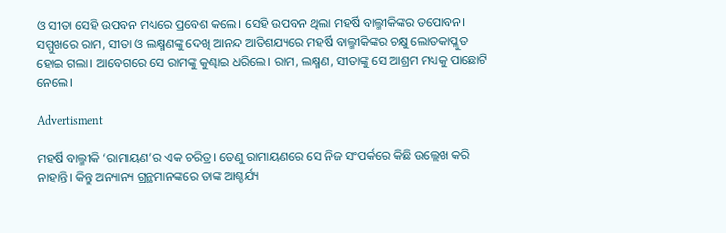ଓ ସୀତା ସେହି ଉପବନ ମଧ୍ୟରେ ପ୍ରବେଶ କଲେ। ସେହି ଉପବନ ଥିଲା ମହର୍ଷି ବାଲ୍ମୀକିଙ୍କର ତପୋବନ। ସମ୍ମୁଖରେ ରାମ, ସୀତା ଓ ଲକ୍ଷ୍ମଣଙ୍କୁ ଦେଖି ଆନନ୍ଦ ଆତିଶଯ୍ୟରେ ମହର୍ଷି ବାଲ୍ମୀକିଙ୍କର ଚକ୍ଷୁ ଲୋତକାପ୍ଳୁତ ହୋଇ ଗଲା। ଆବେଗରେ ସେ ରାମଙ୍କୁ କୁଣ୍ଢାଇ ଧରିଲେ। ରାମ, ଲକ୍ଷ୍ମଣ, ସୀତାଙ୍କୁ ସେ ଆଶ୍ରମ ମଧ୍ୟକୁ ପାଛୋଟି ନେଲେ।

Advertisment

ମହର୍ଷି ବାଲ୍ମୀକି ‘ରାମାୟଣ’ର ଏକ ଚରିତ୍ର। ତେଣୁ ରାମାୟଣରେ ସେ ନିଜ ସଂପର୍କରେ କିଛି ଉଲ୍ଲେଖ କରି ନାହାନ୍ତି। କିନ୍ତୁ ଅନ୍ୟାନ୍ୟ ଗ୍ରନ୍ଥମାନଙ୍କରେ ତାଙ୍କ ଆଶ୍ଚର୍ଯ୍ୟ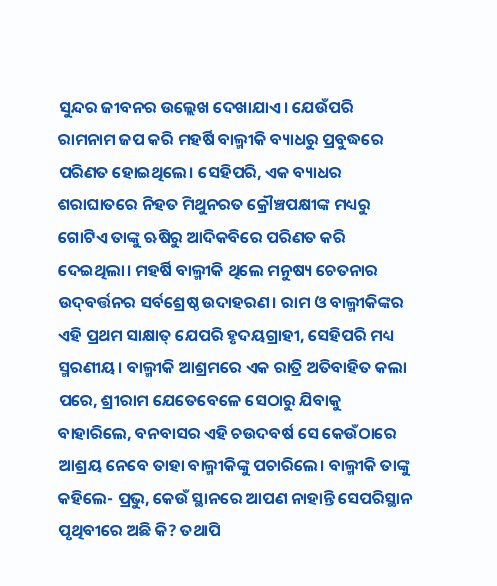ସୁନ୍ଦର ଜୀବନର ଉଲ୍ଲେଖ ଦେଖାଯାଏ। ଯେଉଁପରି ରାମନାମ ଜପ କରି ମହର୍ଷି ବାଲ୍ମୀକି ବ୍ୟାଧରୁ ପ୍ରବୁଦ୍ଧରେ ପରିଣତ ହୋଇଥିଲେ। ସେହିପରି, ଏକ ବ୍ୟାଧର ଶରାଘାତରେ ନିହତ ମିଥୁନରତ କ୍ରୌଞ୍ଚପକ୍ଷୀଙ୍କ ମଧ୍ୟରୁ ଗୋଟିଏ ତାଙ୍କୁ ଋଷିରୁ ଆଦିକବିରେ ପରିଣତ କରି ଦେଇଥିଲା। ମହର୍ଷି ବାଲ୍ମୀକି ଥିଲେ ମନୁଷ୍ୟ ଚେତନାର ଉଦ୍‌ବର୍ତ୍ତନର ସର୍ବଶ୍ରେଷ୍ଠ ଉଦାହରଣ। ରାମ ଓ ବାଲ୍ମୀକିଙ୍କର ଏହି ପ୍ରଥମ ସାକ୍ଷାତ୍ ଯେପରି ହୃଦୟଗ୍ରାହୀ, ସେହିପରି ମଧ୍ୟ ସ୍ମରଣୀୟ। ବାଲ୍ମୀକି ଆଶ୍ରମରେ ଏକ ରାତ୍ରି ଅତିବାହିତ କଲା ପରେ, ଶ୍ରୀରାମ ଯେତେବେଳେ ସେଠାରୁ ଯିବାକୁ ବାହାରିଲେ, ବନବାସର ଏହି ଚଉଦବର୍ଷ ସେ କେଉଁଠାରେ ଆଶ୍ରୟ ନେବେ ତାହା ବାଲ୍ମୀକିଙ୍କୁ ପଚାରିଲେ। ବାଲ୍ମୀକି ତାଙ୍କୁ କହିଲେ- ପ୍ରଭୁ, କେଉଁ ସ୍ଥାନରେ ଆପଣ ନାହାନ୍ତି ସେପରିସ୍ଥାନ ପୃଥିବୀରେ ଅଛି କି? ତଥାପି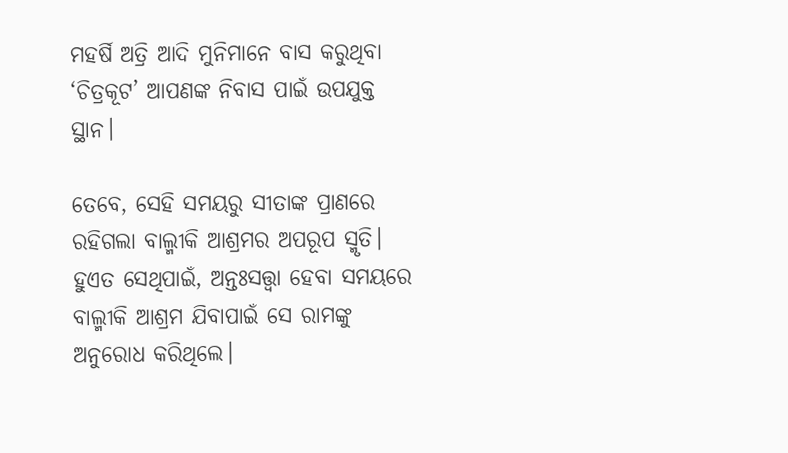ମହର୍ଷି ଅତ୍ରି ଆଦି ମୁନିମାନେ ବାସ କରୁଥିବା ‘ଚିତ୍ରକୂଟ’ ଆପଣଙ୍କ ନିବାସ ପାଇଁ ଉପଯୁକ୍ତ ସ୍ଥାନ।

ତେବେ, ସେହି ସମୟରୁ ସୀତାଙ୍କ ପ୍ରାଣରେ ରହିଗଲା ବାଲ୍ମୀକି ଆଶ୍ରମର ଅପରୂପ ସ୍ମୃତି। ହୁଏତ ସେଥିପାଇଁ, ଅନ୍ତଃସତ୍ତ୍ୱା ହେବା ସମୟରେ ବାଲ୍ମୀକି ଆଶ୍ରମ ଯିବାପାଇଁ ସେ ରାମଙ୍କୁ ଅନୁରୋଧ କରିଥିଲେ।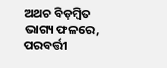ଅଥଚ ବିଡ଼ମ୍ବିତ ଭାଗ୍ୟ ଫଳରେ, ପରବର୍ତ୍ତୀ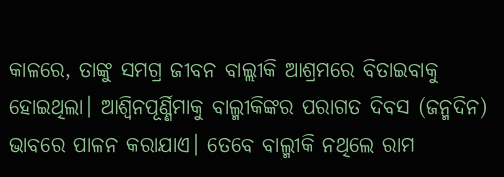କାଳରେ, ତାଙ୍କୁ ସମଗ୍ର ଜୀବନ ବାଲ୍ଲୀକି ଆଶ୍ରମରେ ବିତାଇବାକୁ ହୋଇଥିଲା। ଆଶ୍ୱିନପୂର୍ଣ୍ଣିମାକୁ ବାଲ୍ମୀକିଙ୍କର ପରାଗତ ଦିବସ (ଜନ୍ମଦିନ) ଭାବରେ ପାଳନ କରାଯାଏ। ତେବେ ବାଲ୍ମୀକି ନଥିଲେ ରାମ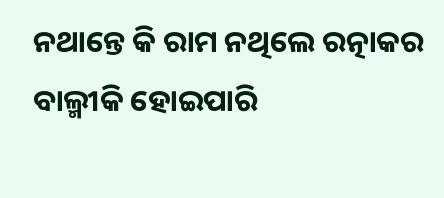ନଥାନ୍ତେ କି ରାମ ନଥିଲେ ରତ୍ନାକର ବାଲ୍ମୀକି ହୋଇପାରି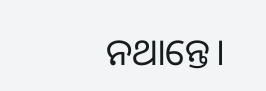ନଥାନ୍ତେ।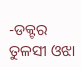-ଡକ୍ଟର ତୁଳସୀ ଓଝା